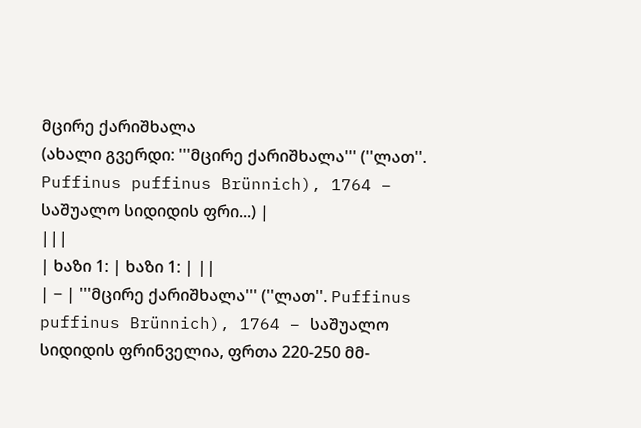მცირე ქარიშხალა
(ახალი გვერდი: '''მცირე ქარიშხალა''' (''ლათ''. Puffinus puffinus Brünnich), 1764 − საშუალო სიდიდის ფრი...) |
|||
| ხაზი 1: | ხაზი 1: | ||
| − | '''მცირე ქარიშხალა''' (''ლათ''. Puffinus puffinus Brünnich), 1764 − საშუალო სიდიდის ფრინველია, ფრთა 220-250 მმ-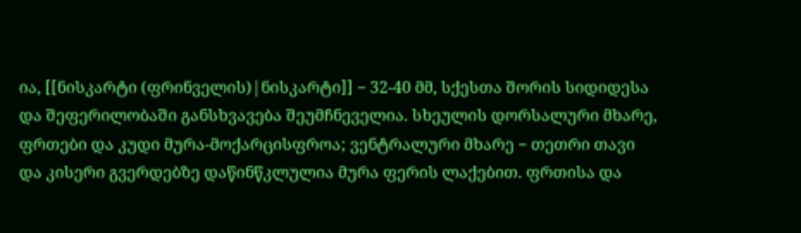ია, [[ნისკარტი (ფრინველის)|ნისკარტი]] − 32-40 მმ, სქესთა შორის სიდიდესა და შეფერილობაში განსხვავება შეუმჩნეველია. სხეულის დორსალური მხარე, ფრთები და კუდი მურა-მოქარცისფროა; ვენტრალური მხარე − თეთრი თავი და კისერი გვერდებზე დაწინწკლულია მურა ფერის ლაქებით. ფრთისა და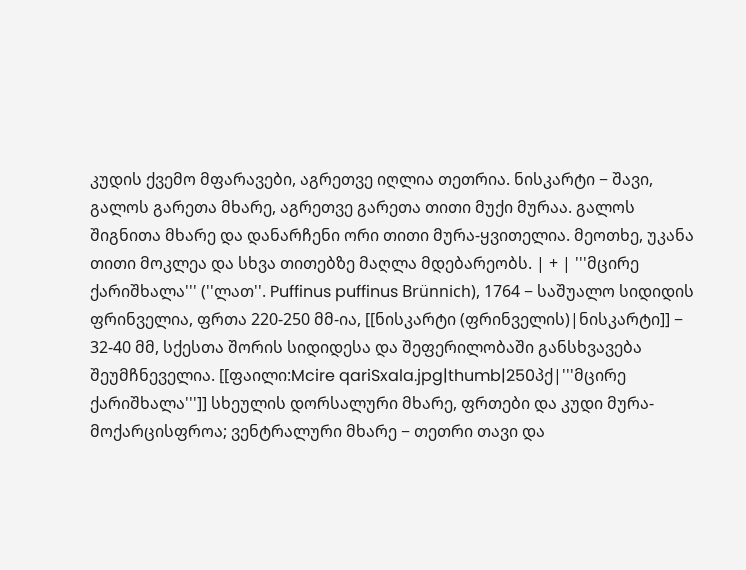კუდის ქვემო მფარავები, აგრეთვე იღლია თეთრია. ნისკარტი − შავი, გალოს გარეთა მხარე, აგრეთვე გარეთა თითი მუქი მურაა. გალოს შიგნითა მხარე და დანარჩენი ორი თითი მურა-ყვითელია. მეოთხე, უკანა თითი მოკლეა და სხვა თითებზე მაღლა მდებარეობს. | + | '''მცირე ქარიშხალა''' (''ლათ''. Puffinus puffinus Brünnich), 1764 − საშუალო სიდიდის ფრინველია, ფრთა 220-250 მმ-ია, [[ნისკარტი (ფრინველის)|ნისკარტი]] − 32-40 მმ, სქესთა შორის სიდიდესა და შეფერილობაში განსხვავება შეუმჩნეველია. [[ფაილი:Mcire qariSxala.jpg|thumb|250პქ|'''მცირე ქარიშხალა''']] სხეულის დორსალური მხარე, ფრთები და კუდი მურა-მოქარცისფროა; ვენტრალური მხარე − თეთრი თავი და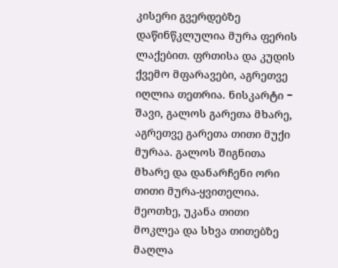კისერი გვერდებზე დაწინწკლულია მურა ფერის ლაქებით. ფრთისა და კუდის ქვემო მფარავები, აგრეთვე იღლია თეთრია. ნისკარტი − შავი, გალოს გარეთა მხარე, აგრეთვე გარეთა თითი მუქი მურაა. გალოს შიგნითა მხარე და დანარჩენი ორი თითი მურა-ყვითელია. მეოთხე, უკანა თითი მოკლეა და სხვა თითებზე მაღლა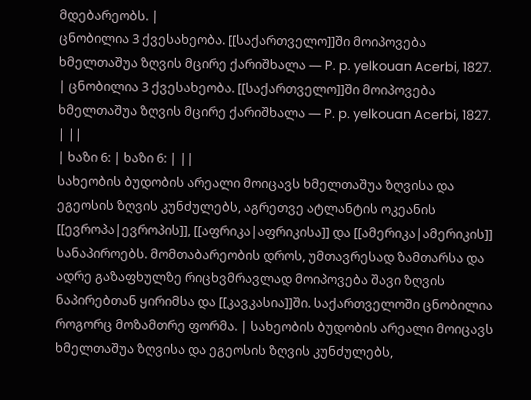მდებარეობს. |
ცნობილია 3 ქვესახეობა. [[საქართველო]]ში მოიპოვება ხმელთაშუა ზღვის მცირე ქარიშხალა — P. p. yelkouan Acerbi, 1827. | ცნობილია 3 ქვესახეობა. [[საქართველო]]ში მოიპოვება ხმელთაშუა ზღვის მცირე ქარიშხალა — P. p. yelkouan Acerbi, 1827. | ||
| ხაზი 6: | ხაზი 6: | ||
სახეობის ბუდობის არეალი მოიცავს ხმელთაშუა ზღვისა და ეგეოსის ზღვის კუნძულებს, აგრეთვე ატლანტის ოკეანის [[ევროპა|ევროპის]], [[აფრიკა|აფრიკისა]] და [[ამერიკა|ამერიკის]] სანაპიროებს. მომთაბარეობის დროს, უმთავრესად ზამთარსა და ადრე გაზაფხულზე რიცხვმრავლად მოიპოვება შავი ზღვის ნაპირებთან ყირიმსა და [[კავკასია]]ში. საქართველოში ცნობილია როგორც მოზამთრე ფორმა. | სახეობის ბუდობის არეალი მოიცავს ხმელთაშუა ზღვისა და ეგეოსის ზღვის კუნძულებს,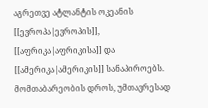აგრეთვე ატლანტის ოკეანის [[ევროპა|ევროპის]], [[აფრიკა|აფრიკისა]] და [[ამერიკა|ამერიკის]] სანაპიროებს. მომთაბარეობის დროს, უმთავრესად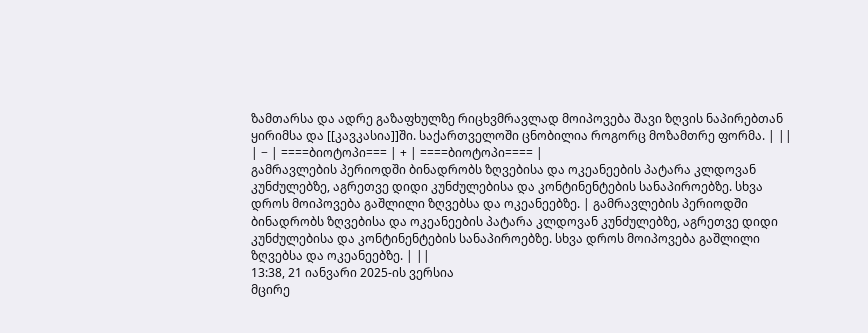ზამთარსა და ადრე გაზაფხულზე რიცხვმრავლად მოიპოვება შავი ზღვის ნაპირებთან ყირიმსა და [[კავკასია]]ში. საქართველოში ცნობილია როგორც მოზამთრე ფორმა. | ||
| − | ====ბიოტოპი=== | + | ====ბიოტოპი==== |
გამრავლების პერიოდში ბინადრობს ზღვებისა და ოკეანეების პატარა კლდოვან კუნძულებზე, აგრეთვე დიდი კუნძულებისა და კონტინენტების სანაპიროებზე. სხვა დროს მოიპოვება გაშლილი ზღვებსა და ოკეანეებზე. | გამრავლების პერიოდში ბინადრობს ზღვებისა და ოკეანეების პატარა კლდოვან კუნძულებზე, აგრეთვე დიდი კუნძულებისა და კონტინენტების სანაპიროებზე. სხვა დროს მოიპოვება გაშლილი ზღვებსა და ოკეანეებზე. | ||
13:38, 21 იანვარი 2025-ის ვერსია
მცირე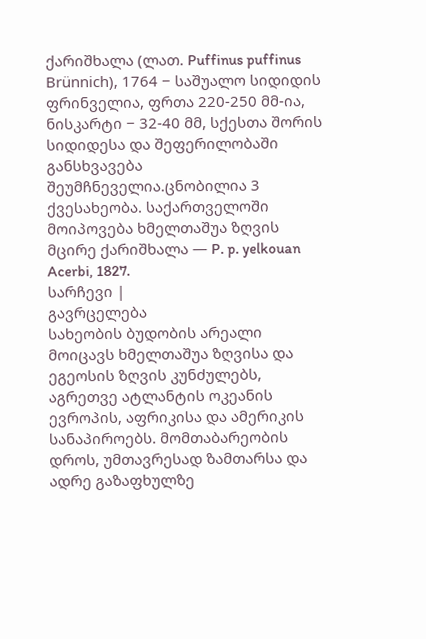ქარიშხალა (ლათ. Puffinus puffinus Brünnich), 1764 − საშუალო სიდიდის ფრინველია, ფრთა 220-250 მმ-ია, ნისკარტი − 32-40 მმ, სქესთა შორის სიდიდესა და შეფერილობაში განსხვავება შეუმჩნეველია.ცნობილია 3 ქვესახეობა. საქართველოში მოიპოვება ხმელთაშუა ზღვის მცირე ქარიშხალა — P. p. yelkouan Acerbi, 1827.
სარჩევი |
გავრცელება
სახეობის ბუდობის არეალი მოიცავს ხმელთაშუა ზღვისა და ეგეოსის ზღვის კუნძულებს, აგრეთვე ატლანტის ოკეანის ევროპის, აფრიკისა და ამერიკის სანაპიროებს. მომთაბარეობის დროს, უმთავრესად ზამთარსა და ადრე გაზაფხულზე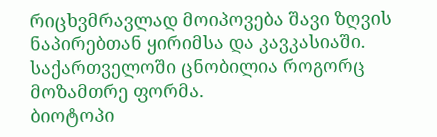რიცხვმრავლად მოიპოვება შავი ზღვის ნაპირებთან ყირიმსა და კავკასიაში. საქართველოში ცნობილია როგორც მოზამთრე ფორმა.
ბიოტოპი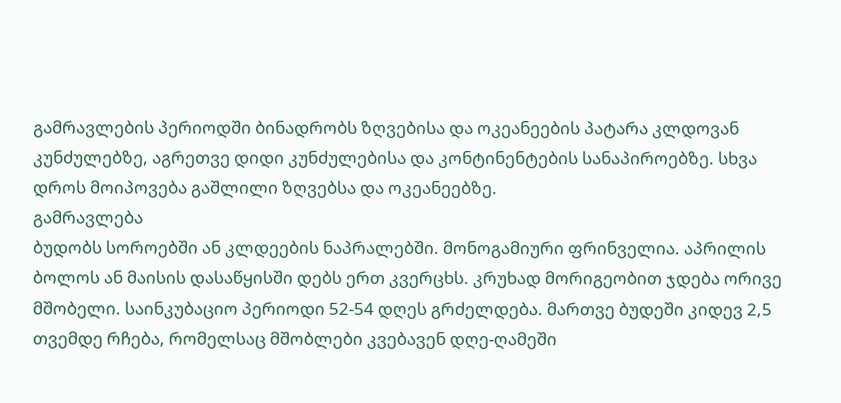გამრავლების პერიოდში ბინადრობს ზღვებისა და ოკეანეების პატარა კლდოვან კუნძულებზე, აგრეთვე დიდი კუნძულებისა და კონტინენტების სანაპიროებზე. სხვა დროს მოიპოვება გაშლილი ზღვებსა და ოკეანეებზე.
გამრავლება
ბუდობს სოროებში ან კლდეების ნაპრალებში. მონოგამიური ფრინველია. აპრილის ბოლოს ან მაისის დასაწყისში დებს ერთ კვერცხს. კრუხად მორიგეობით ჯდება ორივე მშობელი. საინკუბაციო პერიოდი 52-54 დღეს გრძელდება. მართვე ბუდეში კიდევ 2,5 თვემდე რჩება, რომელსაც მშობლები კვებავენ დღე-ღამეში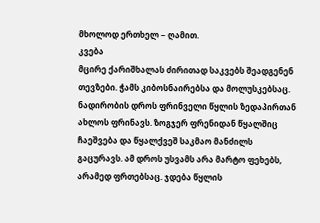მხოლოდ ერთხელ − ღამით.
კვება
მცირე ქარიშხალას ძირითად საკვებს შეადგენენ თევზები. ჭამს კიბოსნაირებსა და მოლუსკებსაც. ნადირობის დროს ფრინველი წყლის ზედაპირთან ახლოს ფრინავს. ზოგჯერ ფრენიდან წყალშიც ჩაეშვება და წყალქვეშ საკმაო მანძილს გაცურავს. ამ დროს უსვამს არა მარტო ფეხებს, არამედ ფრთებსაც. ჯდება წყლის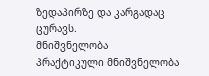ზედაპირზე და კარგადაც ცურავს.
მნიშვნელობა
პრაქტიკული მნიშვნელობა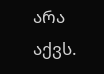არა აქვს.